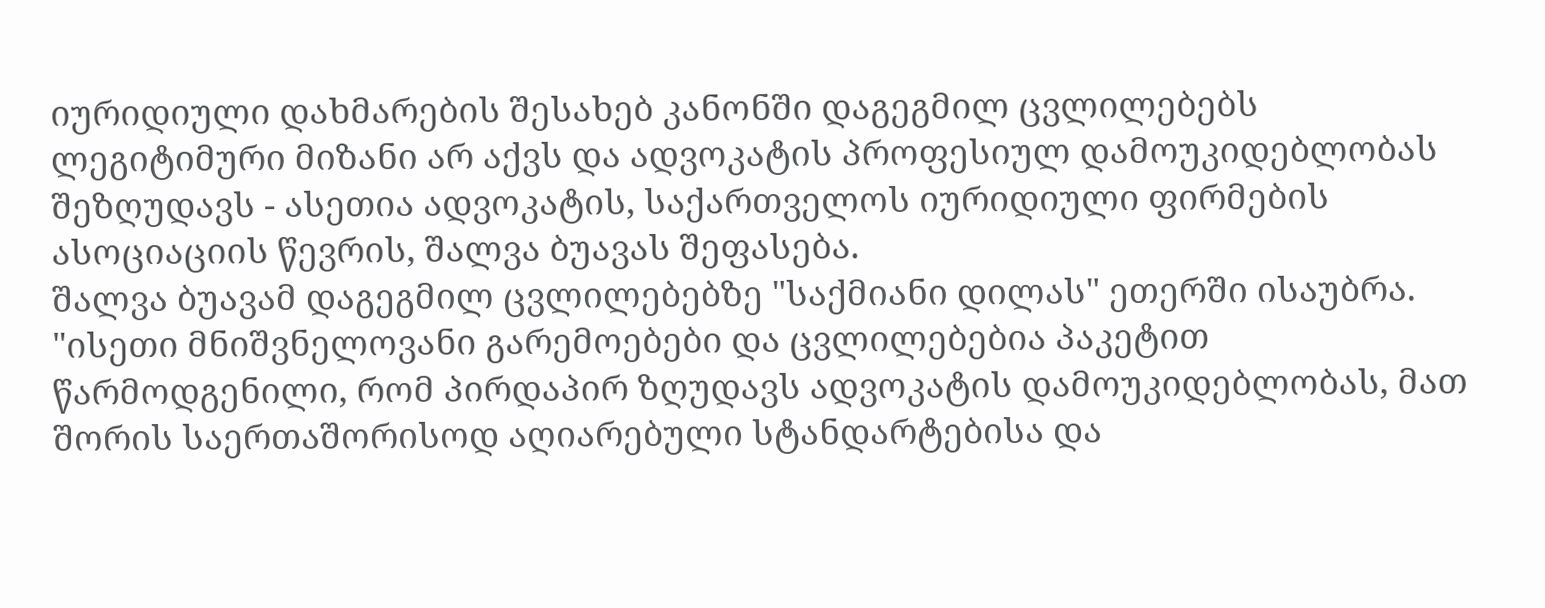იურიდიული დახმარების შესახებ კანონში დაგეგმილ ცვლილებებს ლეგიტიმური მიზანი არ აქვს და ადვოკატის პროფესიულ დამოუკიდებლობას შეზღუდავს - ასეთია ადვოკატის, საქართველოს იურიდიული ფირმების ასოციაციის წევრის, შალვა ბუავას შეფასება.
შალვა ბუავამ დაგეგმილ ცვლილებებზე "საქმიანი დილას" ეთერში ისაუბრა.
"ისეთი მნიშვნელოვანი გარემოებები და ცვლილებებია პაკეტით წარმოდგენილი, რომ პირდაპირ ზღუდავს ადვოკატის დამოუკიდებლობას, მათ შორის საერთაშორისოდ აღიარებული სტანდარტებისა და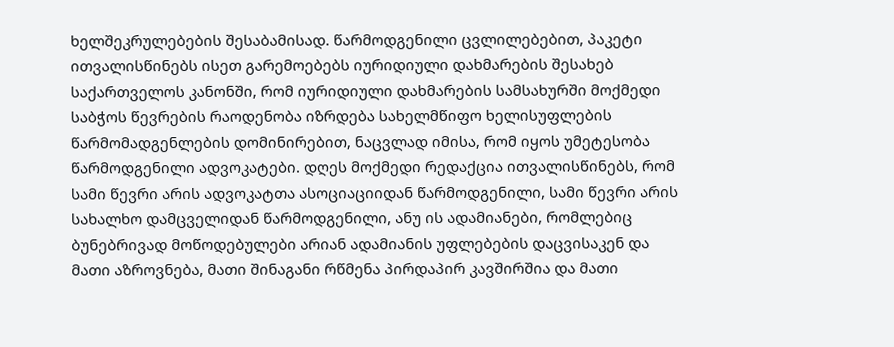ხელშეკრულებების შესაბამისად. წარმოდგენილი ცვლილებებით, პაკეტი ითვალისწინებს ისეთ გარემოებებს იურიდიული დახმარების შესახებ საქართველოს კანონში, რომ იურიდიული დახმარების სამსახურში მოქმედი საბჭოს წევრების რაოდენობა იზრდება სახელმწიფო ხელისუფლების წარმომადგენლების დომინირებით, ნაცვლად იმისა, რომ იყოს უმეტესობა წარმოდგენილი ადვოკატები. დღეს მოქმედი რედაქცია ითვალისწინებს, რომ სამი წევრი არის ადვოკატთა ასოციაციიდან წარმოდგენილი, სამი წევრი არის სახალხო დამცველიდან წარმოდგენილი, ანუ ის ადამიანები, რომლებიც ბუნებრივად მოწოდებულები არიან ადამიანის უფლებების დაცვისაკენ და მათი აზროვნება, მათი შინაგანი რწმენა პირდაპირ კავშირშია და მათი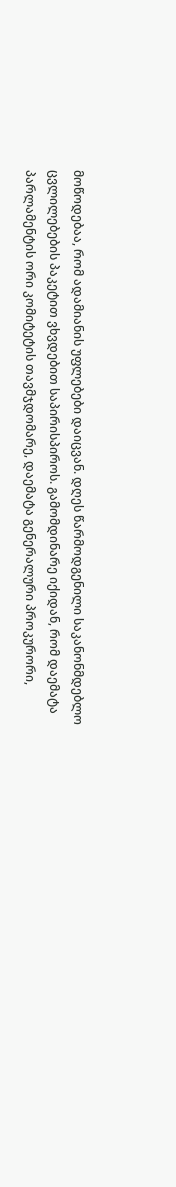მოწოდებაა, რომ ადამიანის უფლებები დაიცვან. დღეს წარმოდგენილი საკანონმდებლო ცვლილებების პაკეტით ვხვდებით საპირისპიროს. გამომდინარე იქიდან, რომ დაემატა პარლამენტის ორი კომიტეტის თავმჯდომარე, დაემატა გენერალური პროკურორი,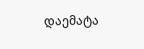დაემატა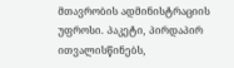მთავრობის ადმინისტრაციის უფროსი. პაკეტი, პირდაპირ ითვალისწინებს,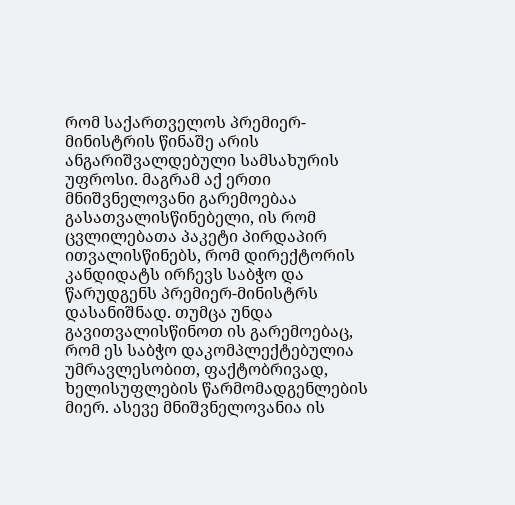რომ საქართველოს პრემიერ-მინისტრის წინაშე არის ანგარიშვალდებული სამსახურის უფროსი. მაგრამ აქ ერთი მნიშვნელოვანი გარემოებაა გასათვალისწინებელი, ის რომ ცვლილებათა პაკეტი პირდაპირ ითვალისწინებს, რომ დირექტორის კანდიდატს ირჩევს საბჭო და წარუდგენს პრემიერ-მინისტრს დასანიშნად. თუმცა უნდა გავითვალისწინოთ ის გარემოებაც, რომ ეს საბჭო დაკომპლექტებულია უმრავლესობით, ფაქტობრივად, ხელისუფლების წარმომადგენლების მიერ. ასევე მნიშვნელოვანია ის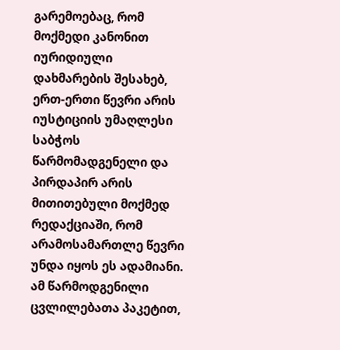გარემოებაც, რომ მოქმედი კანონით იურიდიული დახმარების შესახებ, ერთ-ერთი წევრი არის იუსტიციის უმაღლესი საბჭოს წარმომადგენელი და პირდაპირ არის მითითებული მოქმედ რედაქციაში, რომ არამოსამართლე წევრი უნდა იყოს ეს ადამიანი. ამ წარმოდგენილი ცვლილებათა პაკეტით,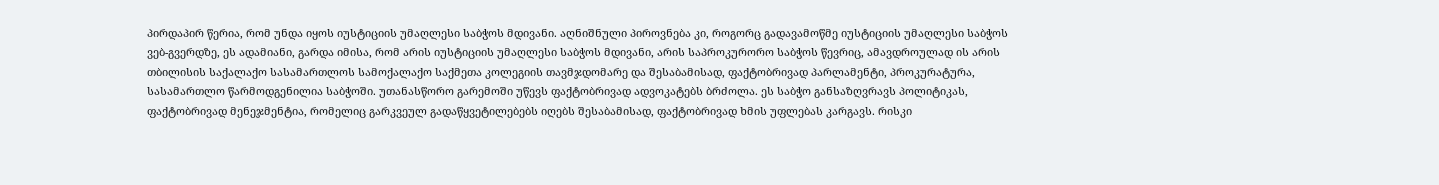პირდაპირ წერია, რომ უნდა იყოს იუსტიციის უმაღლესი საბჭოს მდივანი. აღნიშნული პიროვნება კი, როგორც გადავამოწმე იუსტიციის უმაღლესი საბჭოს ვებ-გვერდზე, ეს ადამიანი, გარდა იმისა, რომ არის იუსტიციის უმაღლესი საბჭოს მდივანი, არის საპროკურორო საბჭოს წევრიც, ამავდროულად ის არის თბილისის საქალაქო სასამართლოს სამოქალაქო საქმეთა კოლეგიის თავმჯდომარე და შესაბამისად, ფაქტობრივად პარლამენტი, პროკურატურა, სასამართლო წარმოდგენილია საბჭოში. უთანასწორო გარემოში უწევს ფაქტობრივად ადვოკატებს ბრძოლა. ეს საბჭო განსაზღვრავს პოლიტიკას, ფაქტობრივად მენეჯმენტია, რომელიც გარკვეულ გადაწყვეტილებებს იღებს შესაბამისად, ფაქტობრივად ხმის უფლებას კარგავს. რისკი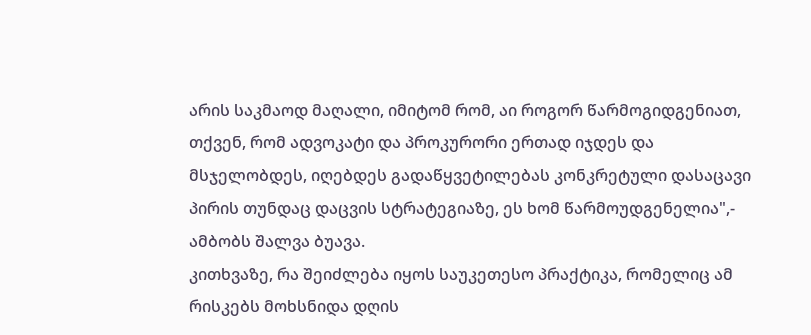არის საკმაოდ მაღალი, იმიტომ რომ, აი როგორ წარმოგიდგენიათ, თქვენ, რომ ადვოკატი და პროკურორი ერთად იჯდეს და მსჯელობდეს, იღებდეს გადაწყვეტილებას კონკრეტული დასაცავი პირის თუნდაც დაცვის სტრატეგიაზე, ეს ხომ წარმოუდგენელია",- ამბობს შალვა ბუავა.
კითხვაზე, რა შეიძლება იყოს საუკეთესო პრაქტიკა, რომელიც ამ რისკებს მოხსნიდა დღის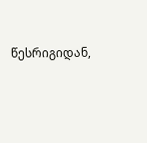წესრიგიდან,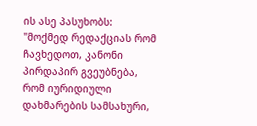ის ასე პასუხობს: "მოქმედ რედაქციას რომ ჩავხედოთ, კანონი პირდაპირ გვეუბნება, რომ იურიდიული დახმარების სამსახური,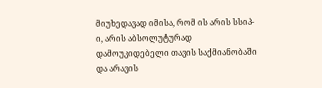მიუხედავად იმისა, რომ ის არის სსიპ-ი, არის აბსოლუტურად დამოუკიდებელი თავის საქმიანობაში და არავის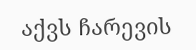აქვს ჩარევის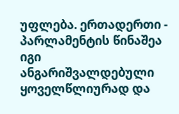უფლება. ერთადერთი - პარლამენტის წინაშეა იგი ანგარიშვალდებული ყოველწლიურად და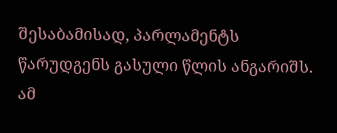შესაბამისად, პარლამენტს წარუდგენს გასული წლის ანგარიშს. ამ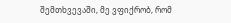შემთხვევაში, მე ვფიქრობ, რომ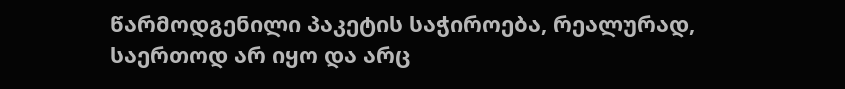წარმოდგენილი პაკეტის საჭიროება, რეალურად, საერთოდ არ იყო და არც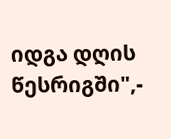იდგა დღის წესრიგში",-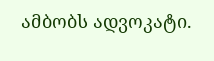ამბობს ადვოკატი.